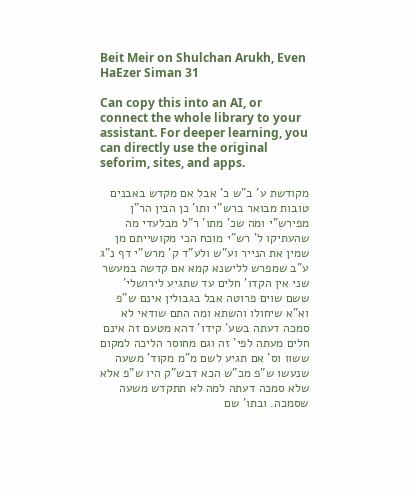Beit Meir on Shulchan Arukh, Even HaEzer Siman 31

Can copy this into an AI, or connect the whole library to your assistant. For deeper learning, you can directly use the original seforim, sites, and apps.

מקודשת ע' ב"ש כ' אבל אם מקדש באבנים טובות מבואר ברש"י ותו' כן הבין הר"ן מפירש"י ומה שכ' מתו' ר"ל מבלעדי מה שהעתיקו ל' רש"י מוכח הכי מקושייתם מן שמין את הנייר וע"ש ולע"ד ק' מרש"י דף נ"ג ע"ב שמפרש ללישנא קמא אם קדשה במעשר שני אין הקדו' חלים עד שתגיע לירושלי' ששם שוים פרוטה אבל בגבולין אינם ש"פ וא"א שיחולו והשתא ומה התם שודאי לא סמכה דעתה בשע' קידו' דהא מטעם זה אינם חלים מעתה לפי' זה וגם מחוסר הליכה למקום ששוו וס' אם תגיע לשם מ"מ מקוד' משעה שנעשו ש"פ מכ"ש הכא דבש"ק היו ש"פ אלא שלא סמכה דעתה למה לא תתקדש משעה שסמכה. ובתו' שם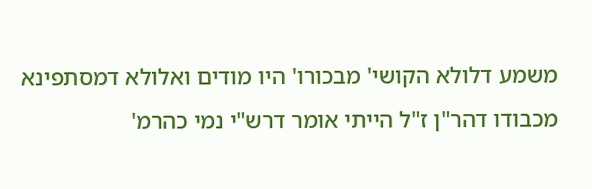משמע דלולא הקושי' מבכורו' היו מודים ואלולא דמסתפינא מכבודו דהר"ן ז"ל הייתי אומר דרש"י נמי כהרמ'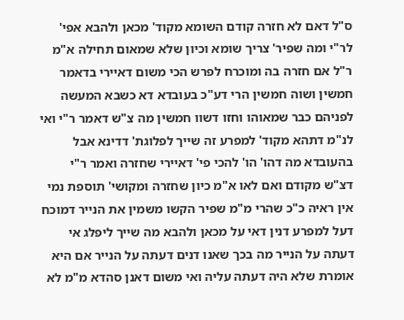ס"ל דאם לא חזרה קודם השומא מקוד' מכאן ולהבא אפי' לר"י ומה שפיר' צריך שומא וכיון שלא שמאום תחילה א"מ ר"ל אם חזרה בה ומוכרח לפרש הכי משום דאיירי בדאמר חמשין ושוה חמשין הרי דע"כ בעובדא דא כשבא המעשה לפניהם כבר שמאוהו וחזו דשוו חמשין מה צ"ש דאמר ר"י ואי לנ"מ דתהא מקוד' למפרע זה שייך לפלוגת' דדינא אבל בהעובדא מה דהו' הו' להכי פי' דאיירי שחזרה ואמר ר"י דצ"ש מקודם ואם לאו א"מ כיון שחזרה ומקושי' תוספת נמי אין ראיה כ"כ שהרי מ"מ שפיר הקשו משמין את הנייר דמוכח דעל למפרע דנין דאי על מכאן ולהבא מה שייך ליפלג אי דעתה על הנייר מה בכך שאנו דנים דעתה על הנייר אם היא אומרת שלא היה דעתה עליה ואי משום דאנן סהדא מ"מ לא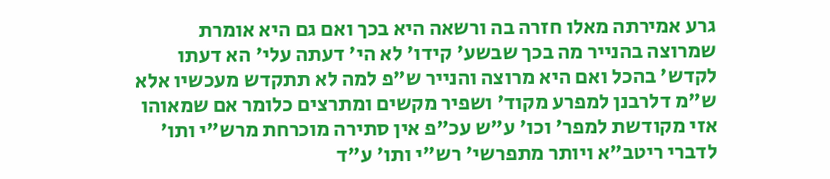גרע אמירתה מאלו חזרה בה ורשאה היא בכך ואם גם היא אומרת שמרוצה בהנייר מה בכך שבשע' קידו' לא הי' דעתה עלי' הא דעתו לקדש' בהכל ואם היא מרוצה והנייר ש"פ למה לא תתקדש מעכשיו אלא ש"מ דלרבנן למפרע מקוד' ושפיר מקשים ומתרצים כלומר אם שמאוהו אזי מקודשת למפר' וכו' ע"ש עכ"פ אין סתירה מוכרחת מרש"י ותו' לדברי ריטב"א ויותר מתפרשי' רש"י ותו' ע"ד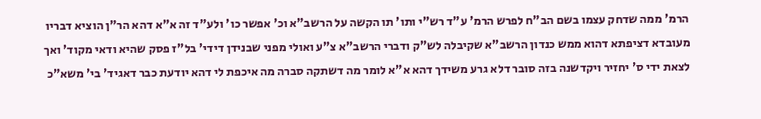הרמ' ממה שדחק עצמו בשם הב"ח לפרש הרמ' ע"ד רש"י ותו' תו הקשה על הרשב"א וכ' אפשר כו' ולע"ד זה א"א דהא הר"ן הוציא דבריו מעובדא דציפתא דהוא ממש כנדון הרשב"א שקיבלה לש"ק ודברי הרשב"א צ"ע ואולי מפני שבנידן דידי' בל"ז פסק שהיא ודאי מקוד' ואך לצאת ידי ס' יחזיר ויקדשנה בזה סובר דלא גרע משידך דהא א"א לומר מה דשתקה סברה מה איכפת לי דהא יודעת כבר דאגיד' בי' משא"כ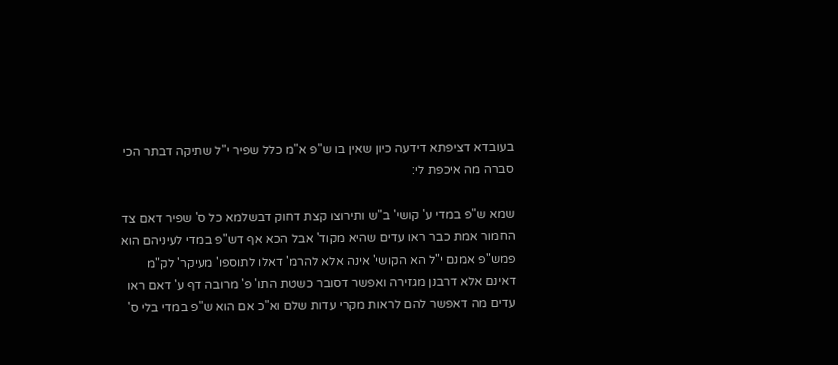בעובדא דציפתא דידעה כיון שאין בו ש"פ א"מ כלל שפיר י"ל שתיקה דבתר הכי סברה מה איכפת לי:

שמא ש"פ במדי ע' קושי' ב"ש ותירוצו קצת דחוק דבשלמא כל ס' שפיר דאם צד החמור אמת כבר ראו עדים שהיא מקוד' אבל הכא אף דש"פ במדי לעיניהם הוא פמש"פ אמנם י"ל הא הקושי' אינה אלא להרמ' דאלו לתוספו' מעיקר' לק"מ דאינם אלא דרבנן מגזירה ואפשר דסובר כשטת התו' פ' מרובה דף ע' דאם ראו עדים מה דאפשר להם לראות מקרי עדות שלם וא"כ אם הוא ש"פ במדי בלי ס'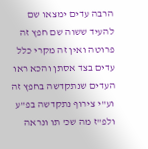הרבה עדים ימצאו שם להעיד ששוה שם חפץ זה פרוטה ואין זה מקרי כלל עדים בצד אסתן והכא ראו העדים שנתקדשה בחפץ זה וע"י צירוף נתקדשה בפ"ע ולפ"ז מה שכ' תו ונראה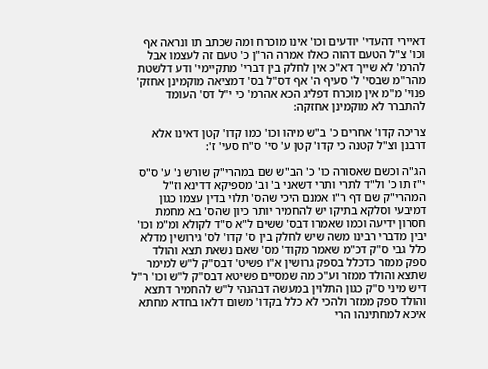דאיירי דהעדי' יודעים וכו' אינו מוכרח ומה שכתב תו ונראה אף וכו' צ"ל הטעם דהוה כאלו אמרה הר"ן כ' טעם זה לעצמו אבל להרמ' לא שייך דא"כ אין לחלק בין דברי' מתקיימי' ודע דלשטת מהר"מ שבסי' ל' סעיף ה' אף דס"ל בס' דמציאה מוקמינן אחזק' פנוי' מ"מ אין מוכרח דפליג הכא אהרמ' כי י"ל דס' העומד להתברר לא מוקמינן אחזקה:

צריכה קדו' אחרים כ' ב"ש מיהו וכו' כמו קדו' קטן דאינו אלא דרבנן וצ"ל קטנה כי קדו' קטן ע' סי' ס"ח סעי' ז':

הג"ה וכשם שאסורה כו' כ' הב"ש שם במהרי"ק שורש נ' ע' ס"ס י"ז תו כ' ול"ד לתרי ותרי דשאני ב' וב' מספיקא דדינא וז"ל המהרי"ק שם דף ר"ו אמנם היכי שהס' תלוי בדין עצמו כגון דמיבעי וסלקא בתיקו יש להחמיר יותר כיון שהס' בא מחמת חסרון ידיעה וכמו שאמרו דבס' ששים ל"א ס"ד לקולא ומ"מ וכו' יבין מדברי רבינו משה שיש לחלק בין ס' קדו' לס' גירושין מדלא כלל גבי ס"ק דכ"מ שאמר מקוד' מס' שאם נשאת תצא והולד ספק ממזר כדכלל בספק גרושין א"ו פשיט' דבס"ק ל"ש למימר שתצא והולד ממזר וע"כ מה שמסיים פשיטא דבס"ק ל"ש וכו' ר"ל דיש מיני ס"ק כגון התלוין במעשה דבהנהי ל"ש להחמיר דתצא והולד ספק ממזר ולהכי לא כלל בקדו' משום דלאו בחדא מחתא איכא למחתינהו הרי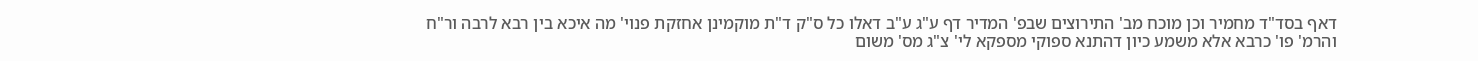דאף בסד"ד מחמיר וכן מוכח מב' התירוצים שבפ' המדיר דף ע"ג ע"ב דאלו כל ס"ק ד"ת מוקמינן אחזקת פנוי' מה איכא בין רבא לרבה ור"ח והרמ' פו' כרבא אלא משמע כיון דהתנא ספוקי מספקא לי' צ"ג מס' משום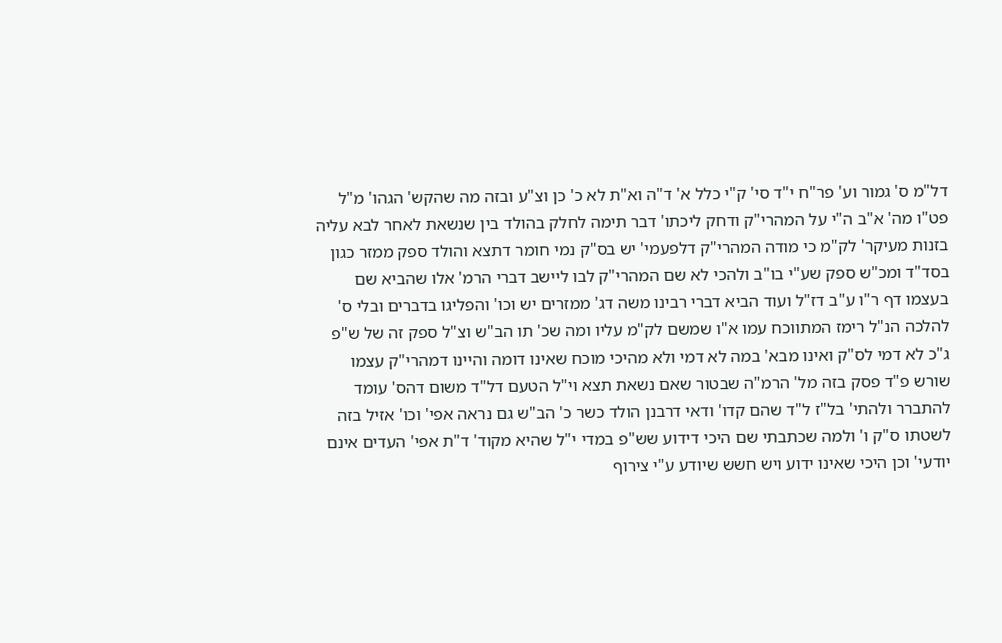דל"מ ס' גמור וע' פר"ח י"ד סי' ק"י כלל א' ד"ה וא"ת לא כ' כן וצ"ע ובזה מה שהקש' הגהו' מ"ל פט"ו מה' א"ב ה"י על המהרי"ק ודחק ליכתו' דבר תימה לחלק בהולד בין שנשאת לאחר לבא עליה בזנות מעיקר' לק"מ כי מודה המהרי"ק דלפעמי' יש בס"ק נמי חומר דתצא והולד ספק ממזר כגון בסד"ד ומכ"ש ספק שע"י בו"ב ולהכי לא שם המהרי"ק לבו ליישב דברי הרמ' אלו שהביא שם בעצמו דף ר"ו ע"ב דז"ל ועוד הביא דברי רבינו משה דג' ממזרים יש וכו' והפליגו בדברים ובלי ס' להלכה הנ"ל רימז המתווכח עמו א"ו שמשם לק"מ עליו ומה שכ' תו הב"ש וצ"ל ספק זה של ש"פ ג"כ לא דמי לס"ק ואינו מבא' במה לא דמי ולא מהיכי מוכח שאינו דומה והיינו דמהרי"ק עצמו שורש פ"ד פסק בזה מל' הרמ"ה שבטור שאם נשאת תצא וי"ל הטעם דל"ד משום דהס' עומד להתברר ולהתי' בל"ז ל"ד שהם קדו' ודאי דרבנן הולד כשר כ' הב"ש גם נראה אפי' וכו' אזיל בזה לשטתו ס"ק ו' ולמה שכתבתי שם היכי דידוע שש"פ במדי י"ל שהיא מקוד' ד"ת אפי' העדים אינם יודעי' וכן היכי שאינו ידוע ויש חשש שיודע ע"י צירוף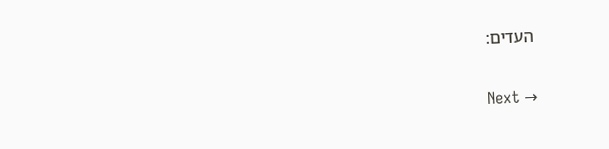העדים:

Next →